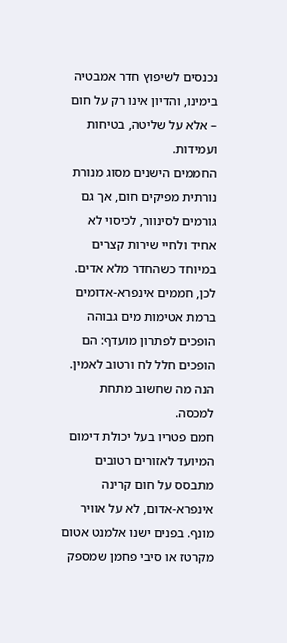נכנסים לשיפוץ חדר אמבטיה בימינו, והדיון אינו רק על חום – אלא על שליטה, בטיחות ועמידות.
החממים הישנים מסוג מנורת נורתית מפיקים חום, אך גם גורמים לסינוור, לכיסוי לא אחיד ולחיי שירות קצרים במיוחד כשהחדר מלא אדים. לכן, חממים אינפרא-אדומים ברמת אטימות מים גבוהה הופכים לפתרון מועדף: הם הופכים חלל לח ורטוב לאמין.
הנה מה שחשוב מתחת למכסה.
חמם פטריו בעל יכולת דימום המיועד לאזורים רטובים מתבסס על חום קרינה אינפרא-אדום, לא על אוויר מונף. בפנים ישנו אלמנט אטום מקרטז או סיבי פחמן שמספק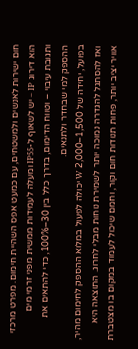חום ישירות לאנשים ולמשטחים, עם כמעט אפס השהיית חימום. מפרט מרכזי הוא דירוג IP – יש לשאוף ל-IP55 ומעלה לעמידות ממשית מפני זרמי מים ותגובת עיבוי – וטווח הדימום, בדרך כלל בין 30–100%, כדי להתאים את ההספק למי שבחדר ולתנאים.
בפועל, יחידה של 1,500–2,000 W יכולה לפעול במלוא ההספק לחימום מהיר, ואז להסתגל להגדרה נמוכה יותר לשמירת נוחות מבלי לחרוג. התוצאה היא אוויר יציב יותר, פחות תנודות חום וקור, וחמם שיכול לעמוד במקום בו מצטברת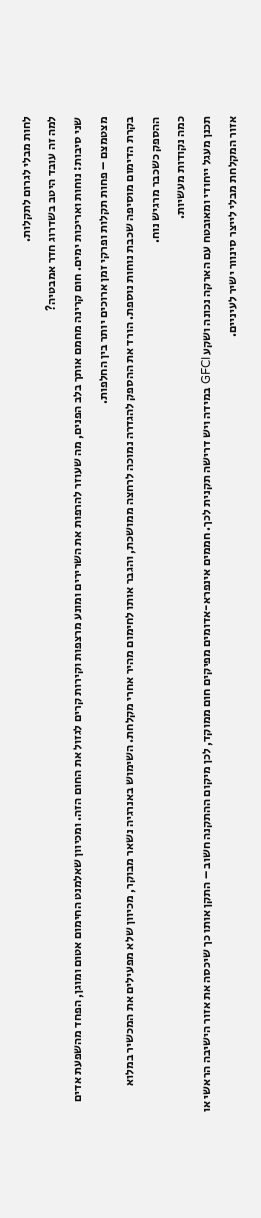לחות מבלי לגרום לתקלות.
למה זה עובד היטב בשדרוג חדר אמבטיה?
שני סיבות: נוחות ואריכות ימים. חום קרינה מחמם אותך בלב הפנים, מה שעוזר להרפות את השרירים ומונע מרצפות וקירות קרים לגזול את החום הזה. ומכיוון שאלמנט החימום אטום ומוגן, הפחד מהשפעת אדים מצטמצם – פחות תקלות ופרקי זמן ארוכים יותר בין החלפות.
בקרת הדימום מוסיפה שכבת נוחות נוספת. הורד את ההספק להגדרה נמוכה לרחצה ממושכת, והגבר אותו לחימום מהיר אחרי מקלחת. השימוש באנרגיה נשאר מבוקר, מכיוון שלא מפעילים את המכשיר במלוא ההספק כשכבר מרגיש נוח.
כמה נקודות מעשיות.
תכנן מעגל ייחודי ומאובטח עם הארקה נכונה ושקע GFCI במידה ויש דרישה תקנית לכך. חממים אינפרא-אדומים מפיקים חום ממוקד, לכן מיקום ההתקנה חשוב – התקן אותו כך שיכסה את אזור הישיבה הראשי או אזור המקלחת מבלי לייצר סינוור ישיר לעיניים.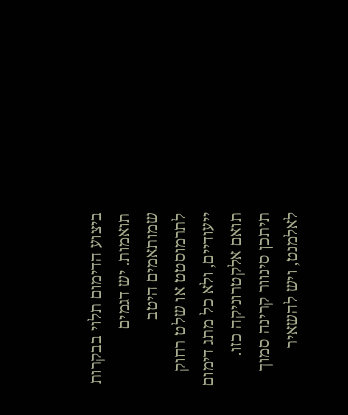ביצוע הדימום תלוי בבקרות תואמות. יש דגמים שמותאמים היטב לתרמוסטט או שלט רחוק ייעודיים, ולא כל מתג דימום תואם אלקטרוניקה כזו. תיתכן סינוור קרינה סמוך לאלמנט, ויש להשאיר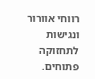רווחי אוורור ונגישות לתחזוקה פתוחים.